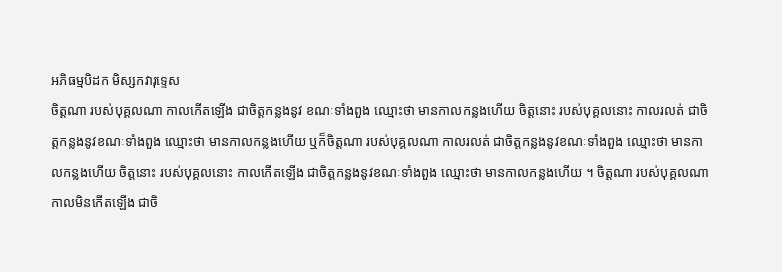អភិធម្មបិដក មិស្សកវារុទ្ទេស
ចិត្តណា របស់បុគ្គលណា កាលកើតឡើង ជាចិត្តកន្លងនូវ ខណៈទាំងពួង ឈ្មោះថា មានកាលកន្លងហើយ ចិត្តនោះ របស់បុគ្គលនោះ កាលរលត់ ជាចិត្តកន្លងនូវខណៈទាំងពួង ឈ្មោះថា មានកាលកន្លងហើយ ឬក៏ចិត្តណា របស់បុគ្គលណា កាលរលត់ ជាចិត្តកន្លងនូវខណៈទាំងពួង ឈ្មោះថា មានកាលកន្លងហើយ ចិត្តនោះ របស់បុគ្គលនោះ កាលកើតឡើង ជាចិត្តកន្លងនូវខណៈទាំងពួង ឈ្មោះថា មានកាលកន្លងហើយ ។ ចិត្តណា របស់បុគ្គលណា កាលមិនកើតឡើង ជាចិ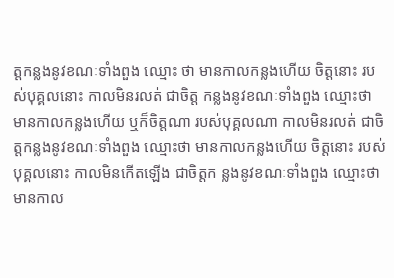ត្តកន្លងនូវខណៈទាំងពួង ឈ្មោះ ថា មានកាលកន្លងហើយ ចិត្តនោះ របស់បុគ្គលនោះ កាលមិនរលត់ ជាចិត្ត កន្លងនូវខណៈទាំងពួង ឈ្មោះថា មានកាលកន្លងហើយ ឬក៏ចិត្តណា របស់បុគ្គលណា កាលមិនរលត់ ជាចិត្តកន្លងនូវខណៈទាំងពួង ឈ្មោះថា មានកាលកន្លងហើយ ចិត្តនោះ របស់បុគ្គលនោះ កាលមិនកើតឡើង ជាចិត្តក ន្លងនូវខណៈទាំងពួង ឈ្មោះថា មានកាល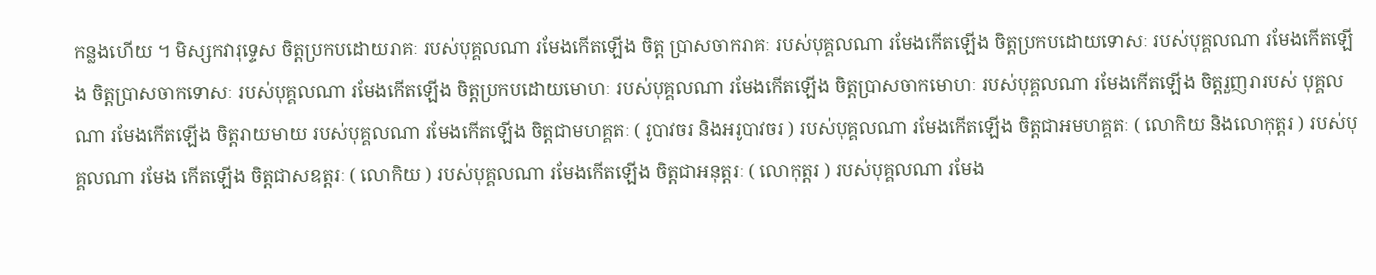កន្លងហើយ ។ មិស្សកវារុទ្ទេស ចិត្តប្រកបដោយរាគៈ របស់បុគ្គលណា រមែងកើតឡើង ចិត្ត ប្រាសចាករាគៈ របស់បុគ្គលណា រមែងកើតឡើង ចិត្តប្រកបដោយទោសៈ របស់បុគ្គលណា រមែងកើតឡើង ចិត្តប្រាសចាកទោសៈ របស់បុគ្គលណា រមែងកើតឡើង ចិត្តប្រកបដោយមោហៈ របស់បុគ្គលណា រមែងកើតឡើង ចិត្តប្រាសចាកមោហៈ របស់បុគ្គលណា រមែងកើតឡើង ចិត្តរួញរារបស់ បុគ្គលណា រមែងកើតឡើង ចិត្តរាយមាយ របស់បុគ្គលណា រមែងកើតឡើង ចិត្តជាមហគ្គតៈ ( រូបាវចរ និងអរូបាវចរ ) របស់បុគ្គលណា រមែងកើតឡើង ចិត្តជាអមហគ្គតៈ ( លោកិយ និងលោកុត្តរ ) របស់បុគ្គលណា រមែង កើតឡើង ចិត្តជាសឧត្តរៈ ( លោកិយ ) របស់បុគ្គលណា រមែងកើតឡើង ចិត្តជាអនុត្តរៈ ( លោកុត្តរ ) របស់បុគ្គលណា រមែង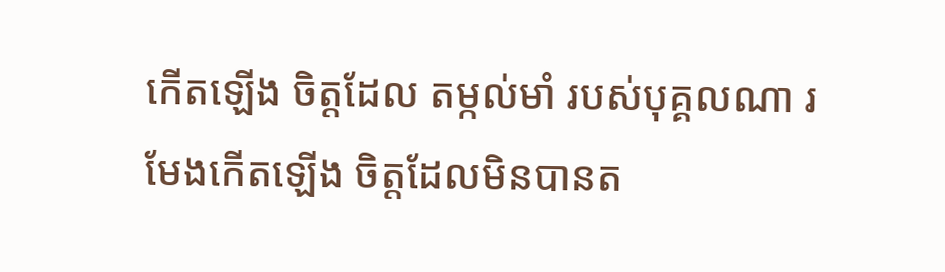កើតឡើង ចិត្តដែល តម្កល់មាំ របស់បុគ្គលណា រមែងកើតឡើង ចិត្តដែលមិនបានត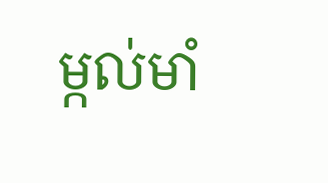ម្កល់មាំ